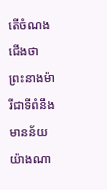តើចំណងជើងថា ព្រះនាងម៉ារីជាទីពំនឹង មានន័យយ៉ាងណា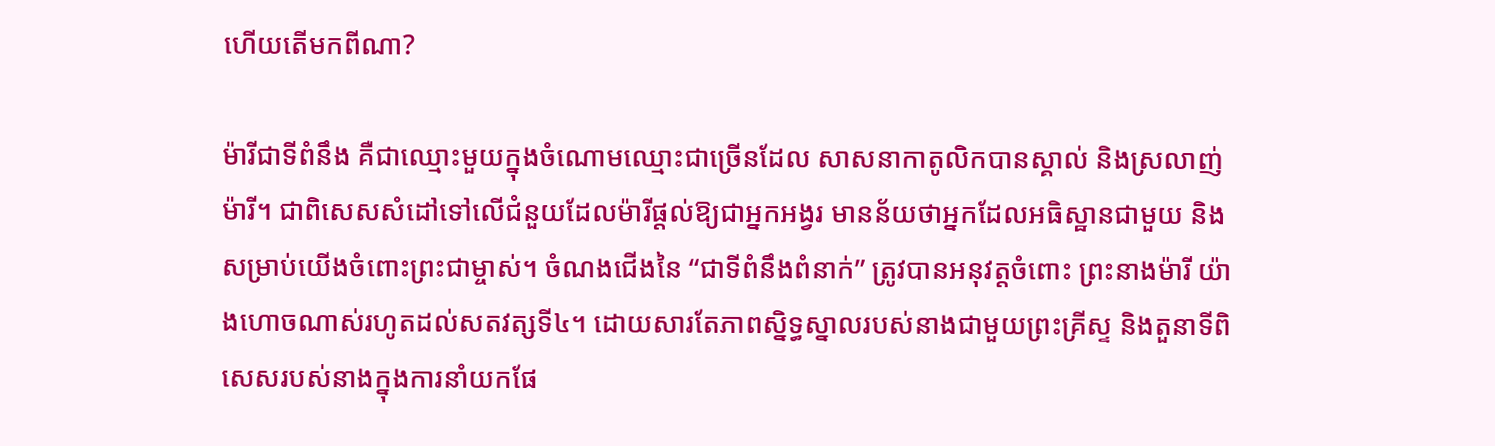ហើយតើមកពីណា?

ម៉ារីជាទីពំនឹង គឺជាឈ្មោះមួយក្នុងចំណោមឈ្មោះជាច្រើនដែល សាសនាកាតូលិកបានស្គាល់ និងស្រលាញ់ម៉ារី។ ជាពិសេសសំដៅទៅលើជំនួយដែលម៉ារីផ្តល់ឱ្យជាអ្នកអង្វរ មានន័យថាអ្នកដែលអធិស្ឋានជាមួយ និងសម្រាប់យើងចំពោះព្រះជាម្ចាស់។ ចំណងជើងនៃ “ជាទីពំនឹងពំនាក់” ត្រូវបានអនុវត្តចំពោះ ព្រះនាងម៉ារី យ៉ាងហោចណាស់រហូតដល់សតវត្សទី៤។ ដោយសារតែភាពស្និទ្ធស្នាលរបស់នាងជាមួយព្រះគ្រីស្ទ និងតួនាទីពិសេសរបស់នាងក្នុងការនាំយកផែ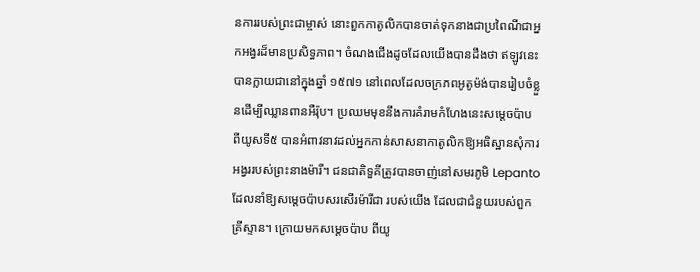នការរបស់ព្រះជាម្ចាស់ នោះពួកកាតូលិកបានចាត់ទុកនាងជាប្រពៃណីជាអ្នកអង្វរដ៏មានប្រសិទ្ធភាព។ ចំណងជើងដូចដែលយើងបានដឹងថា ឥឡូវនេះបានក្លាយជានៅក្នុងឆ្នាំ ១៥៧១ នៅពេលដែលចក្រភពអូតូម៉ង់បានរៀបចំខ្លួនដើម្បីឈ្លានពានអឺរ៉ុប។ ប្រឈមមុខនឹងការគំរាមកំហែងនេះសម្ដេចប៉ាប ពីយូសទី៥ បានអំពាវនាវដល់អ្នកកាន់សាសនាកាតូលិកឱ្យអធិស្ឋានសុំការអង្វររបស់ព្រះនាងម៉ារី។ ជនជាតិទួគីត្រូវបានចាញ់នៅសមរភូមិ Lepanto ដែលនាំឱ្យសម្តេចប៉ាបសរសើរម៉ារីជា របស់យើង ដែលជាជំនួយរបស់ពួកគ្រីស្ទាន។ ក្រោយមកសម្តេចប៉ាប ពីយូ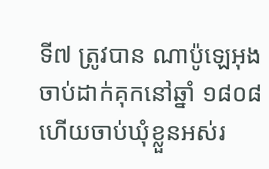ទី៧ ត្រូវបាន ណាប៉ូឡេអុង ចាប់ដាក់គុកនៅឆ្នាំ ១៨០៨ ហើយចាប់ឃុំខ្លួនអស់រ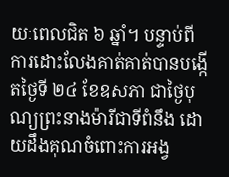យៈពេលជិត ៦ ឆ្នាំ។ បន្ទាប់ពីការដោះលែងគាត់គាត់បានបង្កើតថ្ងៃទី ២៤ ខែឧសភា ជាថ្ងៃបុណ្យព្រះនាងម៉ារីជាទីពំនឹង ដោយដឹងគុណចំពោះការអង្វ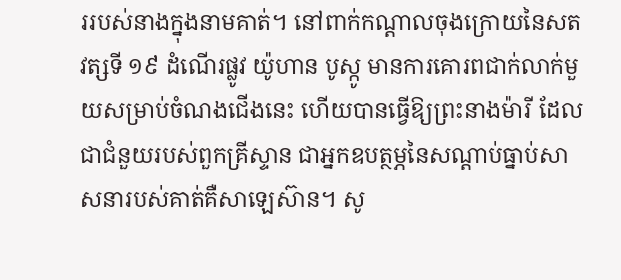ររបស់នាងក្នុងនាមគាត់។ នៅពាក់កណ្តាលចុងក្រោយនៃសតវត្សទី ១៩ ដំណើរផ្លូវ យ៉ូហាន បូស្កូ មានការគោរពជាក់លាក់មួយសម្រាប់ចំណងជើងនេះ ហើយបានធ្វើឱ្យព្រះនាងម៉ារី ដែលជាជំនួយរបស់ពួកគ្រីស្ទាន ជាអ្នកឧបត្ថម្ភនៃសណ្តាប់ធ្នាប់សាសនារបស់គាត់គឺសាឡេស៊ាន។ សូ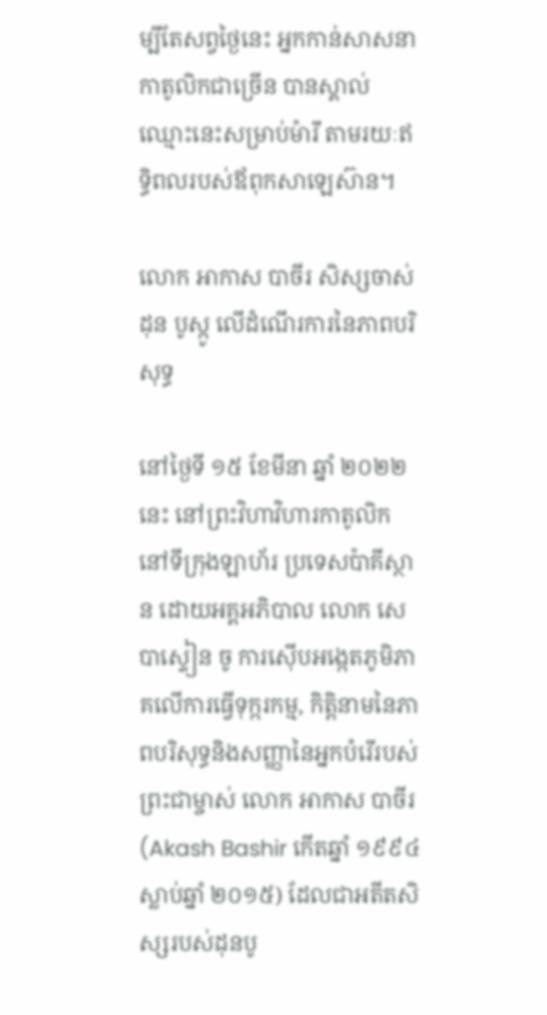ម្បីតែសព្វថ្ងៃនេះ អ្នកកាន់សាសនាកាតូលិកជាច្រើន បានស្គាល់ឈ្មោះនេះសម្រាប់ម៉ារី តាមរយៈឥទ្ធិពលរបស់ឪពុកសាឡេស៊ាន។

លោក អាកាស បាចីរ សិស្សចាស់ ដុន បូស្កូ លើដំណើរការនៃភាពបរិសុទ្ធ

នៅថ្ងៃទី ១៥ ខែមីនា ឆ្នាំ ២០២២ នេះ នៅព្រះវិហាវិហារកាតូលិក នៅទីក្រុងឡាហ័រ ប្រទេសប៉ាគីស្ថាន ដោយអគ្គអភិបាល លោក សេបាស្ទៀន ចូ ការស៊ើបអង្កេតភូមិភាគលើការធ្វើទុក្ករកម្ម, កិត្តិនាមនៃភាពបរិសុទ្ធនិងសញ្ញានៃអ្នកបំរើរបស់ព្រះជាម្ចាស់ លោក អាកាស បាចីរ (Akash Bashir កើតឆ្នាំ ១៩៩៤ ស្លាប់ឆ្នាំ ២០១៥) ដែលជាអតីតសិស្សរបស់ដុនបូ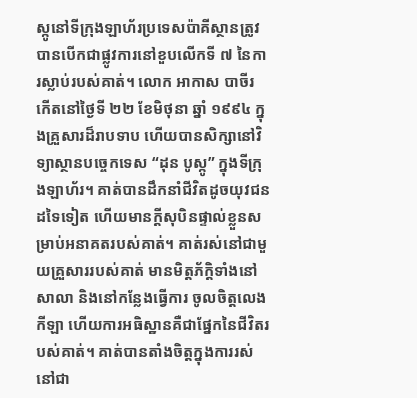ស្កូនៅទីក្រុងឡាហ័រប្រទេសប៉ាគីស្ថានត្រូវបានបើកជាផ្លូវការនៅខួបលើកទី ៧ នៃការស្លាប់របស់គាត់។ លោក អាកាស បាចីរ កើតនៅថ្ងៃទី ២២ ខែមិថុនា ឆ្នាំ ១៩៩៤ ក្នុងគ្រួសារដ៏រាបទាប ហើយបានសិក្សានៅវិទ្យាស្ថានបច្ចេកទេស “ដុន បូស្កូ” ក្នុងទីក្រុងឡាហ័រ។ គាត់បានដឹកនាំជីវិតដូចយុវជនដទៃទៀត ហើយមានក្តីសុបិនផ្ទាល់ខ្លួនសម្រាប់អនាគតរបស់គាត់។ គាត់រស់នៅជាមួយគ្រួសាររបស់គាត់ មានមិត្តភ័ក្តិទាំងនៅសាលា និងនៅកន្លែងធ្វើការ ចូលចិត្តលេងកីឡា ហើយការអធិស្ឋានគឺជាផ្នែកនៃជីវិតរបស់គាត់។ គាត់បានតាំងចិត្តក្នុងការរស់នៅជា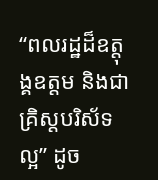“ពលរដ្ឋដ៏ឧត្តុង្គឧត្តម និងជាគ្រិស្តបរិស័ទល្អ” ដូច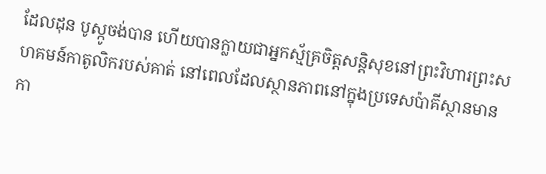ដែលដុន បូស្កូចង់បាន ហើយបានក្លាយជាអ្នកស្ម័គ្រចិត្ដសន្តិសុខនៅព្រះវិហារព្រះសហគមន៍កាតូលិករបស់គាត់ នៅពេលដែលស្ថានភាពនៅក្នុងប្រទេសប៉ាគីស្ថានមានកា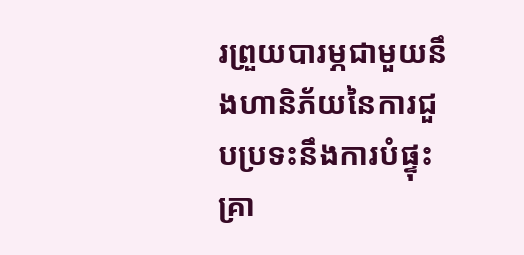រព្រួយបារម្ភជាមួយនឹងហានិភ័យនៃការជួបប្រទះនឹងការបំផ្ទុះគ្រា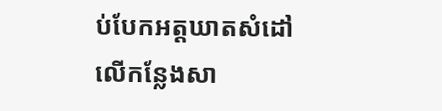ប់បែកអត្តឃាតសំដៅលើកន្លែងសា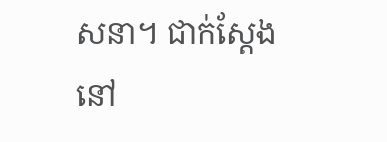សនា។ ជាក់ស្តែងនៅ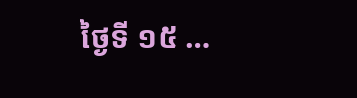ថ្ងៃទី ១៥ …